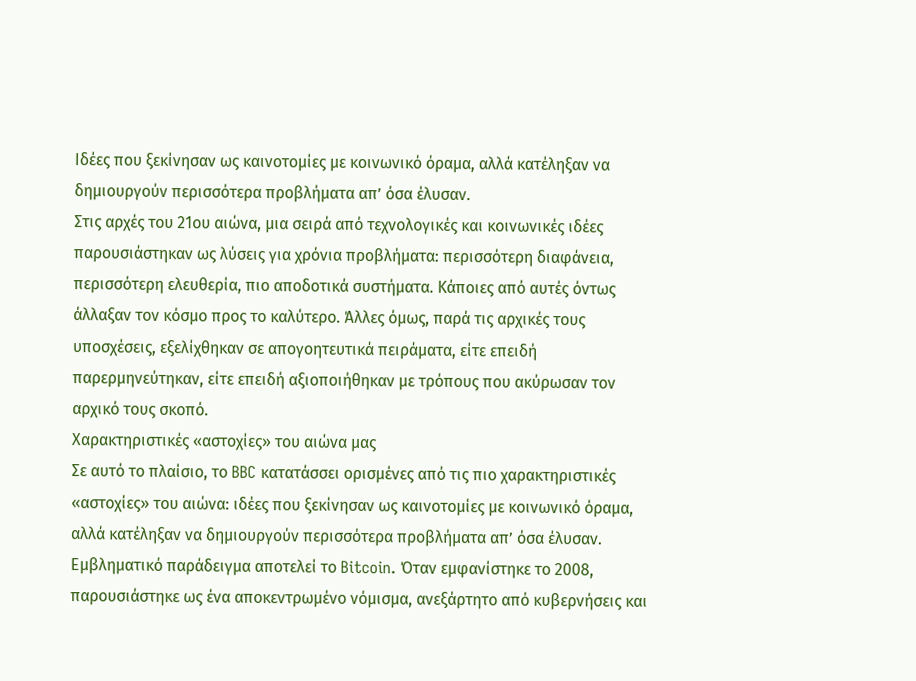Ιδέες που ξεκίνησαν ως καινοτομίες με κοινωνικό όραμα, αλλά κατέληξαν να δημιουργούν περισσότερα προβλήματα απ’ όσα έλυσαν.
Στις αρχές του 21ου αιώνα, μια σειρά από τεχνολογικές και κοινωνικές ιδέες παρουσιάστηκαν ως λύσεις για χρόνια προβλήματα: περισσότερη διαφάνεια, περισσότερη ελευθερία, πιο αποδοτικά συστήματα. Κάποιες από αυτές όντως άλλαξαν τον κόσμο προς το καλύτερο. Άλλες όμως, παρά τις αρχικές τους υποσχέσεις, εξελίχθηκαν σε απογοητευτικά πειράματα, είτε επειδή παρερμηνεύτηκαν, είτε επειδή αξιοποιήθηκαν με τρόπους που ακύρωσαν τον αρχικό τους σκοπό.
Χαρακτηριστικές «αστοχίες» του αιώνα μας
Σε αυτό το πλαίσιο, το BBC κατατάσσει ορισμένες από τις πιο χαρακτηριστικές «αστοχίες» του αιώνα: ιδέες που ξεκίνησαν ως καινοτομίες με κοινωνικό όραμα, αλλά κατέληξαν να δημιουργούν περισσότερα προβλήματα απ’ όσα έλυσαν.
Εμβληματικό παράδειγμα αποτελεί το Bitcoin. Όταν εμφανίστηκε το 2008, παρουσιάστηκε ως ένα αποκεντρωμένο νόμισμα, ανεξάρτητο από κυβερνήσεις και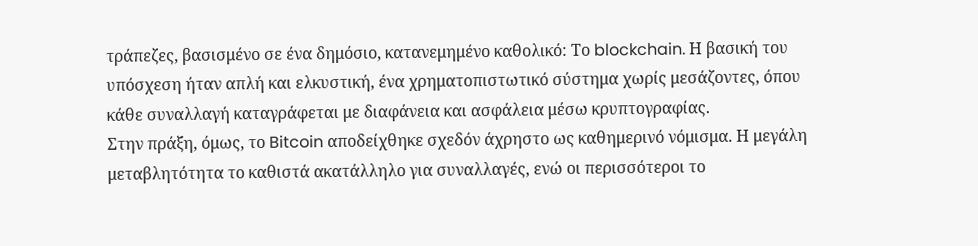τράπεζες, βασισμένο σε ένα δημόσιο, κατανεμημένο καθολικό: Το blockchain. Η βασική του υπόσχεση ήταν απλή και ελκυστική, ένα χρηματοπιστωτικό σύστημα χωρίς μεσάζοντες, όπου κάθε συναλλαγή καταγράφεται με διαφάνεια και ασφάλεια μέσω κρυπτογραφίας.
Στην πράξη, όμως, το Bitcoin αποδείχθηκε σχεδόν άχρηστο ως καθημερινό νόμισμα. Η μεγάλη μεταβλητότητα το καθιστά ακατάλληλο για συναλλαγές, ενώ οι περισσότεροι το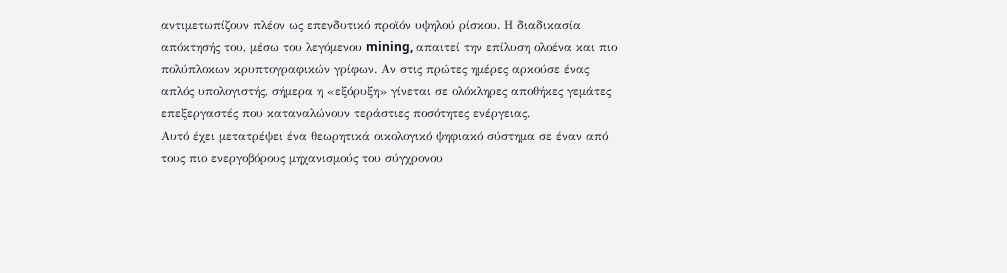αντιμετωπίζουν πλέον ως επενδυτικό προϊόν υψηλού ρίσκου. Η διαδικασία απόκτησής του, μέσω του λεγόμενου mining, απαιτεί την επίλυση ολοένα και πιο πολύπλοκων κρυπτογραφικών γρίφων. Αν στις πρώτες ημέρες αρκούσε ένας απλός υπολογιστής, σήμερα η «εξόρυξη» γίνεται σε ολόκληρες αποθήκες γεμάτες επεξεργαστές που καταναλώνουν τεράστιες ποσότητες ενέργειας.
Αυτό έχει μετατρέψει ένα θεωρητικά οικολογικό ψηφιακό σύστημα σε έναν από τους πιο ενεργοβόρους μηχανισμούς του σύγχρονου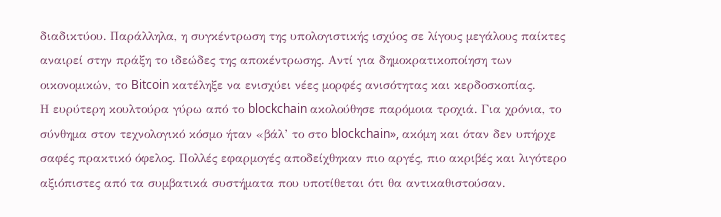διαδικτύου. Παράλληλα, η συγκέντρωση της υπολογιστικής ισχύος σε λίγους μεγάλους παίκτες αναιρεί στην πράξη το ιδεώδες της αποκέντρωσης. Αντί για δημοκρατικοποίηση των οικονομικών, το Bitcoin κατέληξε να ενισχύει νέες μορφές ανισότητας και κερδοσκοπίας.
Η ευρύτερη κουλτούρα γύρω από το blockchain ακολούθησε παρόμοια τροχιά. Για χρόνια, το σύνθημα στον τεχνολογικό κόσμο ήταν «βάλ’ το στο blockchain», ακόμη και όταν δεν υπήρχε σαφές πρακτικό όφελος. Πολλές εφαρμογές αποδείχθηκαν πιο αργές, πιο ακριβές και λιγότερο αξιόπιστες από τα συμβατικά συστήματα που υποτίθεται ότι θα αντικαθιστούσαν.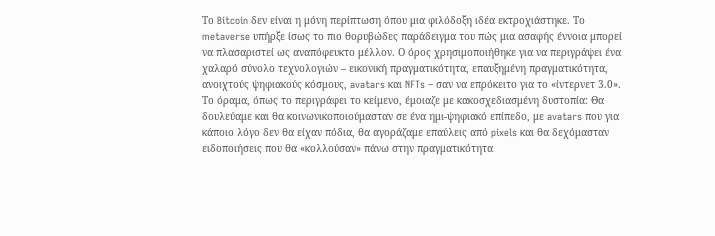Το Bitcoin δεν είναι η μόνη περίπτωση όπου μια φιλόδοξη ιδέα εκτροχιάστηκε. Το metaverse υπήρξε ίσως το πιο θορυβώδες παράδειγμα του πώς μια ασαφής έννοια μπορεί να πλασαριστεί ως αναπόφευκτο μέλλον. Ο όρος χρησιμοποιήθηκε για να περιγράψει ένα χαλαρό σύνολο τεχνολογιών – εικονική πραγματικότητα, επαυξημένη πραγματικότητα, ανοιχτούς ψηφιακούς κόσμους, avatars και NFTs – σαν να επρόκειτο για το «ίντερνετ 3.0».
Το όραμα, όπως το περιγράφει το κείμενο, έμοιαζε με κακοσχεδιασμένη δυστοπία: Θα δουλεύαμε και θα κοινωνικοποιούμασταν σε ένα ημι-ψηφιακό επίπεδο, με avatars που για κάποιο λόγο δεν θα είχαν πόδια, θα αγοράζαμε επαύλεις από pixels και θα δεχόμασταν ειδοποιήσεις που θα «κολλούσαν» πάνω στην πραγματικότητα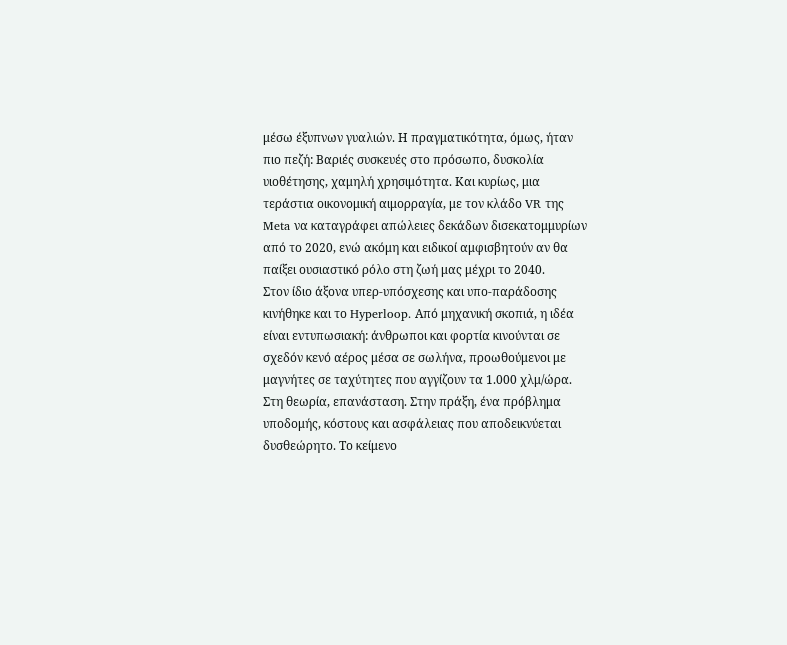μέσω έξυπνων γυαλιών. Η πραγματικότητα, όμως, ήταν πιο πεζή: Βαριές συσκευές στο πρόσωπο, δυσκολία υιοθέτησης, χαμηλή χρησιμότητα. Και κυρίως, μια τεράστια οικονομική αιμορραγία, με τον κλάδο VR της Meta να καταγράφει απώλειες δεκάδων δισεκατομμυρίων από το 2020, ενώ ακόμη και ειδικοί αμφισβητούν αν θα παίξει ουσιαστικό ρόλο στη ζωή μας μέχρι το 2040.
Στον ίδιο άξονα υπερ-υπόσχεσης και υπο-παράδοσης κινήθηκε και το Hyperloop. Από μηχανική σκοπιά, η ιδέα είναι εντυπωσιακή: άνθρωποι και φορτία κινούνται σε σχεδόν κενό αέρος μέσα σε σωλήνα, προωθούμενοι με μαγνήτες σε ταχύτητες που αγγίζουν τα 1.000 χλμ/ώρα. Στη θεωρία, επανάσταση. Στην πράξη, ένα πρόβλημα υποδομής, κόστους και ασφάλειας που αποδεικνύεται δυσθεώρητο. Το κείμενο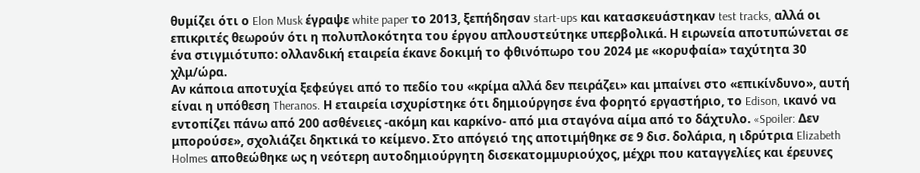θυμίζει ότι ο Elon Musk έγραψε white paper το 2013, ξεπήδησαν start-ups και κατασκευάστηκαν test tracks, αλλά οι επικριτές θεωρούν ότι η πολυπλοκότητα του έργου απλουστεύτηκε υπερβολικά. Η ειρωνεία αποτυπώνεται σε ένα στιγμιότυπο: ολλανδική εταιρεία έκανε δοκιμή το φθινόπωρο του 2024 με «κορυφαία» ταχύτητα 30 χλμ/ώρα.
Αν κάποια αποτυχία ξεφεύγει από το πεδίο του «κρίμα αλλά δεν πειράζει» και μπαίνει στο «επικίνδυνο», αυτή είναι η υπόθεση Theranos. Η εταιρεία ισχυρίστηκε ότι δημιούργησε ένα φορητό εργαστήριο, το Edison, ικανό να εντοπίζει πάνω από 200 ασθένειες -ακόμη και καρκίνο- από μια σταγόνα αίμα από το δάχτυλο. «Spoiler: Δεν μπορούσε», σχολιάζει δηκτικά το κείμενο. Στο απόγειό της αποτιμήθηκε σε 9 δισ. δολάρια, η ιδρύτρια Elizabeth Holmes αποθεώθηκε ως η νεότερη αυτοδημιούργητη δισεκατομμυριούχος, μέχρι που καταγγελίες και έρευνες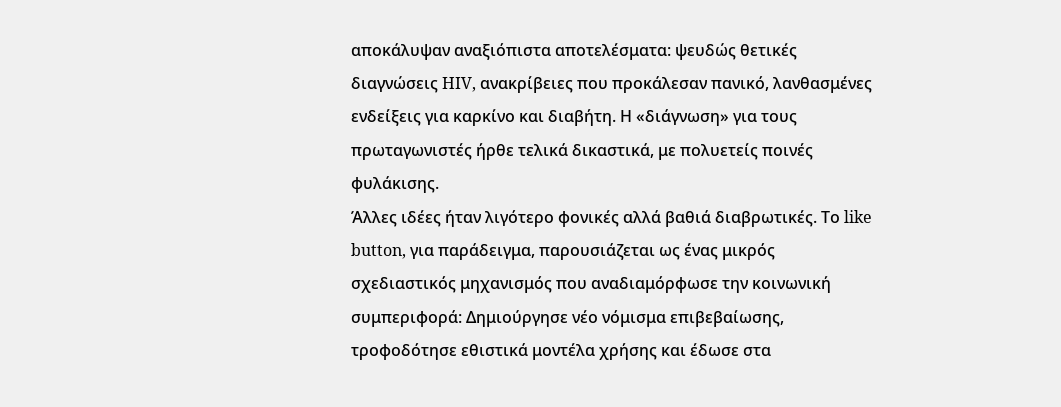αποκάλυψαν αναξιόπιστα αποτελέσματα: ψευδώς θετικές διαγνώσεις HIV, ανακρίβειες που προκάλεσαν πανικό, λανθασμένες ενδείξεις για καρκίνο και διαβήτη. Η «διάγνωση» για τους πρωταγωνιστές ήρθε τελικά δικαστικά, με πολυετείς ποινές φυλάκισης.
Άλλες ιδέες ήταν λιγότερο φονικές αλλά βαθιά διαβρωτικές. Το like button, για παράδειγμα, παρουσιάζεται ως ένας μικρός σχεδιαστικός μηχανισμός που αναδιαμόρφωσε την κοινωνική συμπεριφορά: Δημιούργησε νέο νόμισμα επιβεβαίωσης, τροφοδότησε εθιστικά μοντέλα χρήσης και έδωσε στα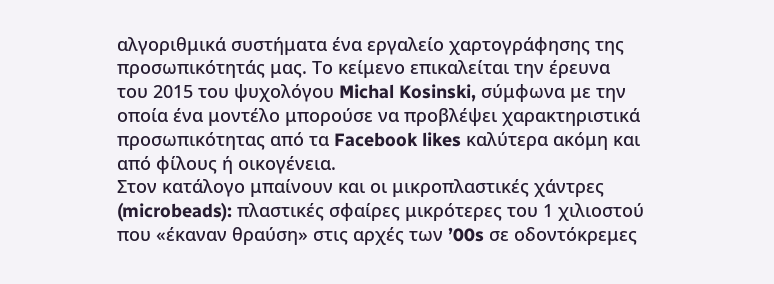αλγοριθμικά συστήματα ένα εργαλείο χαρτογράφησης της προσωπικότητάς μας. Το κείμενο επικαλείται την έρευνα του 2015 του ψυχολόγου Michal Kosinski, σύμφωνα με την οποία ένα μοντέλο μπορούσε να προβλέψει χαρακτηριστικά προσωπικότητας από τα Facebook likes καλύτερα ακόμη και από φίλους ή οικογένεια.
Στον κατάλογο μπαίνουν και οι μικροπλαστικές χάντρες (microbeads): πλαστικές σφαίρες μικρότερες του 1 χιλιοστού που «έκαναν θραύση» στις αρχές των ’00s σε οδοντόκρεμες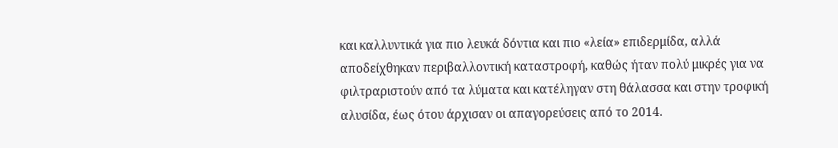και καλλυντικά για πιο λευκά δόντια και πιο «λεία» επιδερμίδα, αλλά αποδείχθηκαν περιβαλλοντική καταστροφή, καθώς ήταν πολύ μικρές για να φιλτραριστούν από τα λύματα και κατέληγαν στη θάλασσα και στην τροφική αλυσίδα, έως ότου άρχισαν οι απαγορεύσεις από το 2014.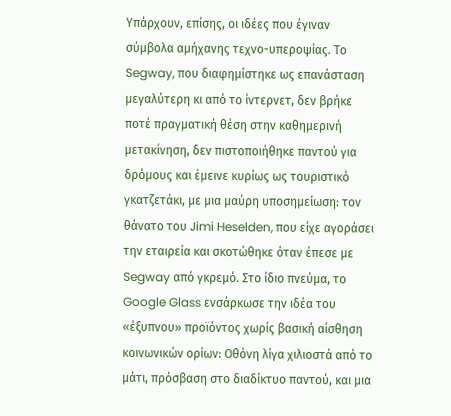Υπάρχουν, επίσης, οι ιδέες που έγιναν σύμβολα αμήχανης τεχνο-υπεροψίας. Το Segway, που διαφημίστηκε ως επανάσταση μεγαλύτερη κι από το ίντερνετ, δεν βρήκε ποτέ πραγματική θέση στην καθημερινή μετακίνηση, δεν πιστοποιήθηκε παντού για δρόμους και έμεινε κυρίως ως τουριστικό γκατζετάκι, με μια μαύρη υποσημείωση: τον θάνατο του Jimi Heselden, που είχε αγοράσει την εταιρεία και σκοτώθηκε όταν έπεσε με Segway από γκρεμό. Στο ίδιο πνεύμα, το Google Glass ενσάρκωσε την ιδέα του «έξυπνου» προϊόντος χωρίς βασική αίσθηση κοινωνικών ορίων: Οθόνη λίγα χιλιοστά από το μάτι, πρόσβαση στο διαδίκτυο παντού, και μια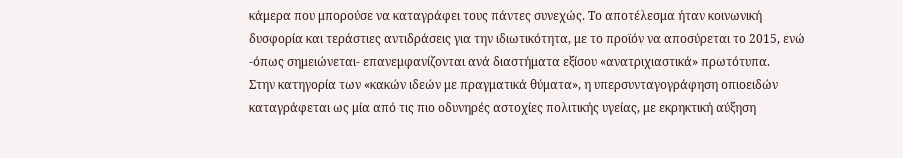κάμερα που μπορούσε να καταγράφει τους πάντες συνεχώς. Το αποτέλεσμα ήταν κοινωνική δυσφορία και τεράστιες αντιδράσεις για την ιδιωτικότητα, με το προϊόν να αποσύρεται το 2015, ενώ -όπως σημειώνεται- επανεμφανίζονται ανά διαστήματα εξίσου «ανατριχιαστικά» πρωτότυπα.
Στην κατηγορία των «κακών ιδεών με πραγματικά θύματα», η υπερσυνταγογράφηση οπιοειδών καταγράφεται ως μία από τις πιο οδυνηρές αστοχίες πολιτικής υγείας, με εκρηκτική αύξηση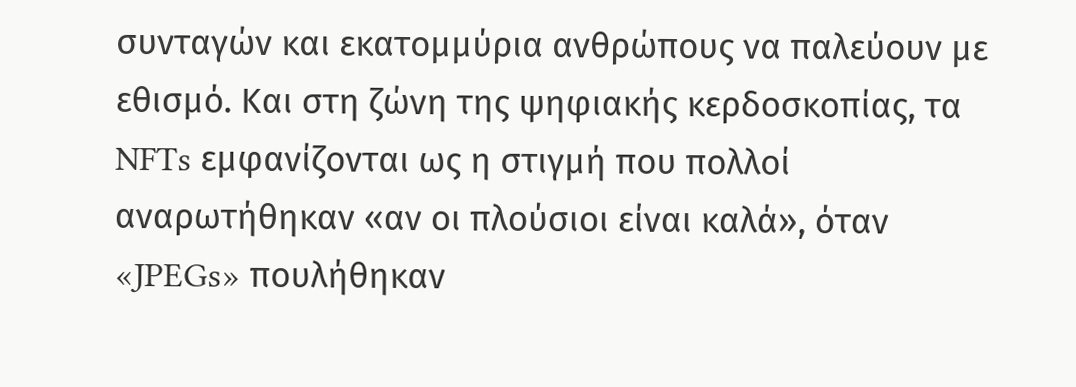συνταγών και εκατομμύρια ανθρώπους να παλεύουν με εθισμό. Και στη ζώνη της ψηφιακής κερδοσκοπίας, τα NFTs εμφανίζονται ως η στιγμή που πολλοί αναρωτήθηκαν «αν οι πλούσιοι είναι καλά», όταν «JPEGs» πουλήθηκαν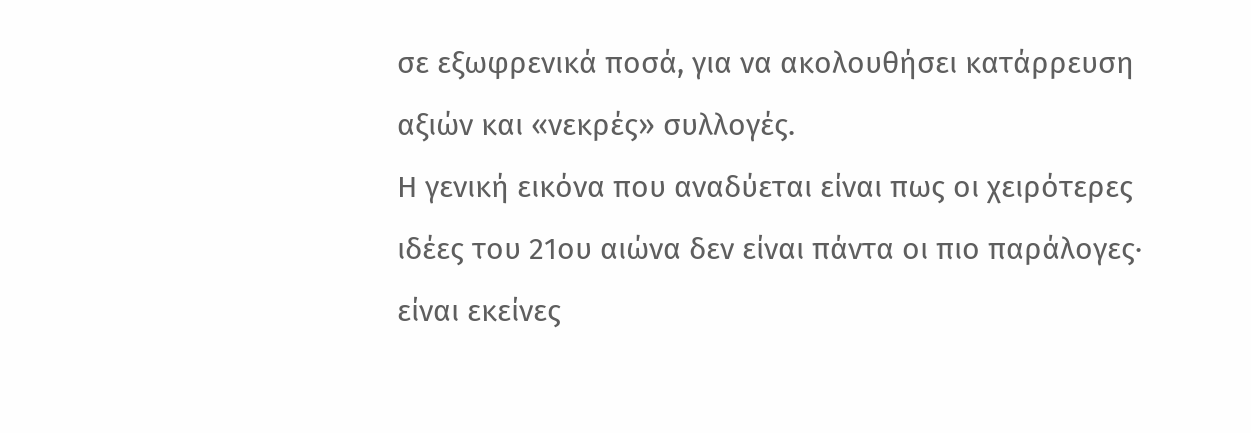σε εξωφρενικά ποσά, για να ακολουθήσει κατάρρευση αξιών και «νεκρές» συλλογές.
Η γενική εικόνα που αναδύεται είναι πως οι χειρότερες ιδέες του 21ου αιώνα δεν είναι πάντα οι πιο παράλογες· είναι εκείνες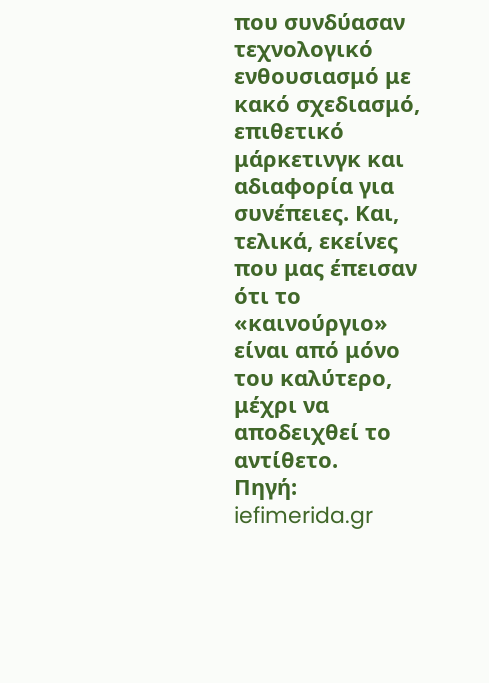που συνδύασαν τεχνολογικό ενθουσιασμό με κακό σχεδιασμό, επιθετικό μάρκετινγκ και αδιαφορία για συνέπειες. Και, τελικά, εκείνες που μας έπεισαν ότι το «καινούργιο» είναι από μόνο του καλύτερο, μέχρι να αποδειχθεί το αντίθετο.
Πηγή: iefimerida.gr